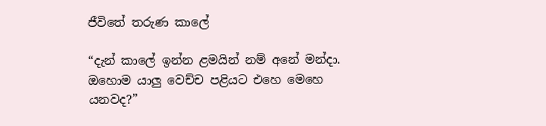ජීවිතේ තරුණ කාලේ

“දැන් කාලේ ඉන්න ළමයින් නම් අනේ මන්දා. ඔහොම යාලු වෙච්ච පළියට එහෙ මෙහෙ යනවද?”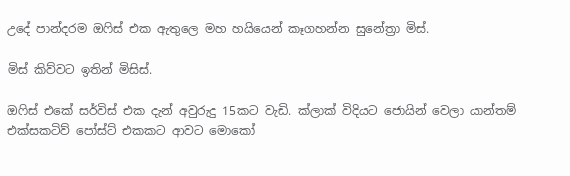උදේ පාන්දරම ඔෆිස් එක ඇතුලෙ මහ හයියෙන් කෑගහන්න සුනේත්‍රා මිස්.

මිස් කිව්වට ඉතින් මිසිස්.

ඔෆිස් එකේ සර්විස් එක දැන් අවුරුදු 15කට වැඩි. ක්ලාක් විදියට ජොයින් වෙලා යාන්තම් එක්සකටිව් පෝස්ට් එකකට ආවට මොකෝ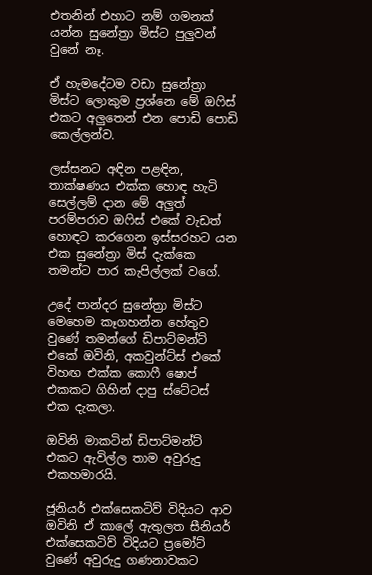එතනින් එහාට නම් ගමනක් යන්න සුනේත්‍රා මිස්ට පුලුවන් වුනේ නෑ.

ඒ හැමදේටම වඩා සුනේත්‍රා මිස්ට ලොකුම ප්‍රශ්නෙ මේ ඔෆිස් එකට අලුතෙන් එන පොඩි පොඩි කෙල්ලන්ව.

ලස්සනට අඳින පළඳින, තාක්ෂණය එක්ක හොඳ හැටි සෙල්ලම් දාන මේ අලුත් පරම්පරාව ඔෆිස් එකේ වැඩත් හොඳට කරගෙන ඉස්සරහට යන එක සුනේත්‍රා මිස් දැක්කෙ තමන්ට පාර කැපිල්ලක් වගේ.

උදේ පාන්දර සුනේත්‍රා මිස්ට මෙහෙම කෑගහන්න හේතුව වුණේ තමන්ගේ ඩිපාට්මන්ට් එකේ ඔවිනි, අකවුන්ට්ස් එකේ විහඟ එක්ක කොෆී ෂොප් එකකට ගිහින් දාපු ස්ටේටස් එක දැකලා.

ඔවිනි මාකටින් ඩිපාට්මන්ට් එකට ඇවිල්ල තාම අවුරුදු එකහමාරයි.

ජූනියර් එක්සෙකටිව් විදියට ආව ඔවිනි ඒ කාලේ ඇතුලත සීනියර් එක්සෙකටිව් විදියට ප්‍රමෝට් වුණේ අවුරුදු ගණනාවකට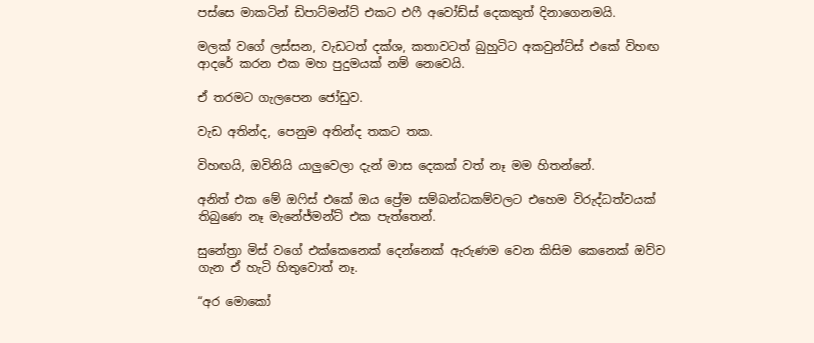පස්සෙ මාකටින් ඩිපාට්මන්ට් එකට එෆී අවෝඩ්ස් දෙකකුත් දිනාගෙනමයි.

මලක් වගේ ලස්සන, වැඩටත් දක්ශ, කතාවටත් බුහුටිට අකවුන්ට්ස් එකේ විහඟ ආදරේ කරන එක මහ පුදුමයක් නම් නෙවෙයි.

ඒ තරමට ගැලපෙන ජෝඩුව.

වැඩ අතින්ද, පෙනුම අතින්ද තකට තක.

විහඟයි, ඔවිනියි යාලුවෙලා දැන් මාස දෙකක් වත් නෑ මම හිතන්නේ.

අනිත් එක මේ ඔෆිස් එකේ ඔය ප්‍රේම සම්බන්ධකම්වලට එහෙම විරුද්ධත්වයක් තිබුණෙ නෑ මැනේජ්මන්ට් එක පැත්තෙන්.

සුනේත්‍රා මිස් වගේ එක්කෙනෙක් දෙන්නෙක් ඇරුණම වෙන කිසිම කෙනෙක් ඔව්ව ගැන ඒ හැටි හිතුවොත් නෑ.

“අර මොකෝ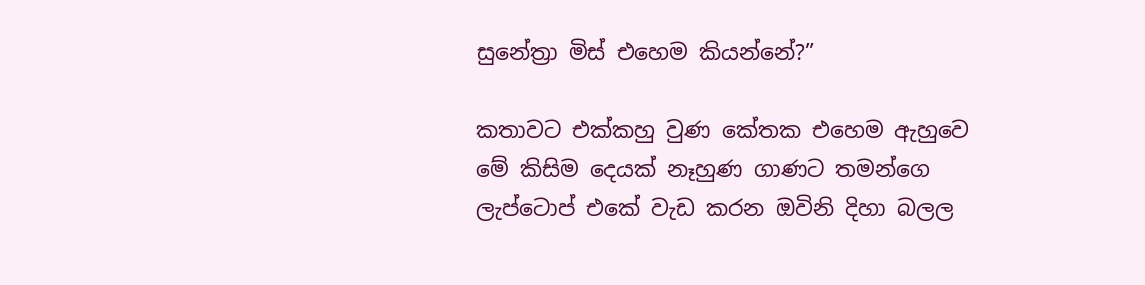සුනේත්‍රා මිස් එහෙම කියන්නේ?”

කතාවට එක්කහු වුණ කේතක එහෙම ඇහුවෙ මේ කිසිම දෙයක් නෑහුණ ගාණට තමන්ගෙ ලැප්ටොප් එකේ වැඩ කරන ඔවිනි දිහා බලල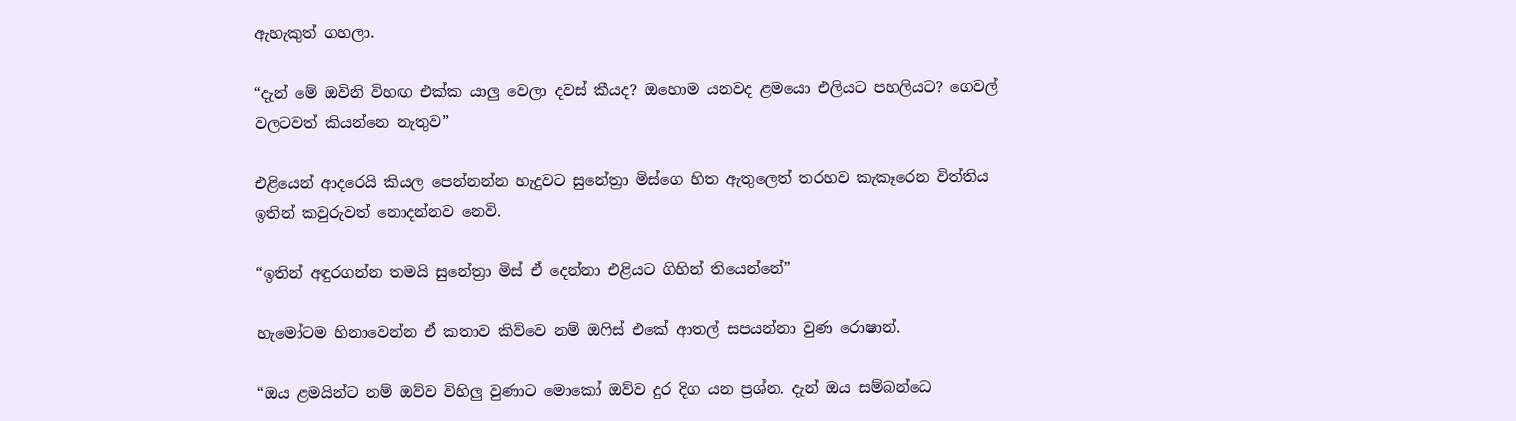ඇහැකුත් ගහලා.

“දැන් මේ ඔවිනි විහඟ එක්ක යාලු වෙලා දවස් කීයද? ඔහොම යනවද ළමයො එලියට පහලියට? ගෙවල් වලටවත් කියන්නෙ නැතුව”

එළියෙන් ආදරෙයි කියල පෙන්නන්න හැදුවට සුනේත්‍රා මිස්ගෙ හිත ඇතුලෙත් තරහව කැකෑරෙන විත්තිය ඉතින් කවුරුවත් නොදන්නව නෙවි.

“ඉතින් අඳුරගන්න තමයි සුනේත්‍රා මිස් ඒ දෙන්නා එළියට ගිහින් තියෙන්නේ”

හැමෝටම හිනාවෙන්න ඒ කතාව කිව්වෙ නම් ඔෆිස් එකේ ආතල් සපයන්නා වුණ රොෂාන්.

“ඔය ළමයින්ට නම් ඔව්ව විහිලු වුණාට මොකෝ ඔව්ව දුර දිග යන ප්‍රශ්න. දැන් ඔය සම්බන්ධෙ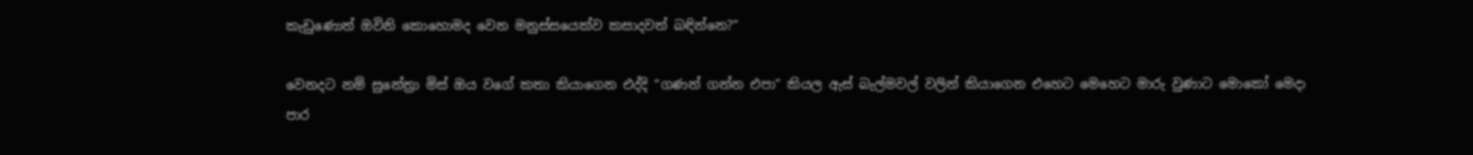කැඩුණොත් ඔවිනි කොහොමද වෙන මනුස්සයෙක්ව කසාදවත් බඳින්නෙ?”

වෙනදට නම් සුනේත්‍රා මිස් ඔය වගේ කතා කියාගෙන එද්දි “ගණන් ගන්න එපා” කියල ඇස් බැල්මවල් වලින් කියාගෙන එහෙට මෙහෙට මාරු වුණාට මොකෝ මෙදා පාර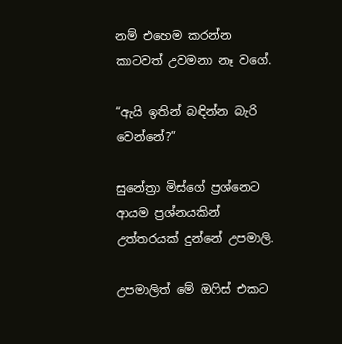නම් එහෙම කරන්න කාටවත් උවමනා නෑ වගේ.

“ඇයි ඉතින් බඳින්න බැරි වෙන්නේ?”

සුනේත්‍රා මිස්ගේ ප්‍රශ්නෙට ආයම ප්‍රශ්නයකින් උත්තරයක් දුන්නේ උපමාලි.

උපමාලිත් මේ ඔෆිස් එකට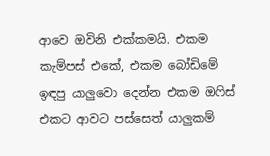ආවෙ ඔවිනි එක්කමයි. එකම කැම්පස් එකේ, එකම බෝඩිමේ ඉඳපු යාලුවො දෙන්න එකම ඔෆිස් එකට ආවට පස්සෙත් යාලුකම්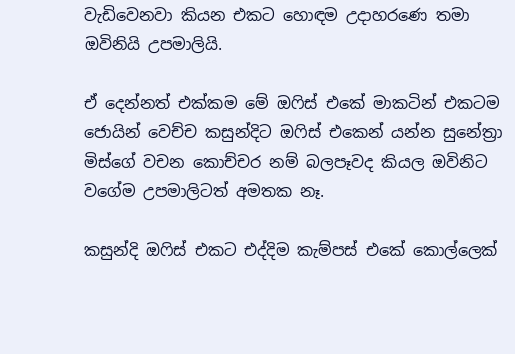වැඩිවෙනවා කියන එකට හොඳම උදාහරණෙ තමා ඔවිනියි උපමාලියි.

ඒ දෙන්නත් එක්කම මේ ඔෆිස් එකේ මාකටින් එකටම ජොයින් වෙච්ච කසුන්දිට ඔෆිස් එකෙන් යන්න සුනේත්‍රා මිස්ගේ වචන කොච්චර නම් බලපෑවද කියල ඔවිනිට වගේම උපමාලිටත් අමතක නෑ.

කසුන්දි ඔෆිස් එකට එද්දිම කැම්පස් එකේ කොල්ලෙක්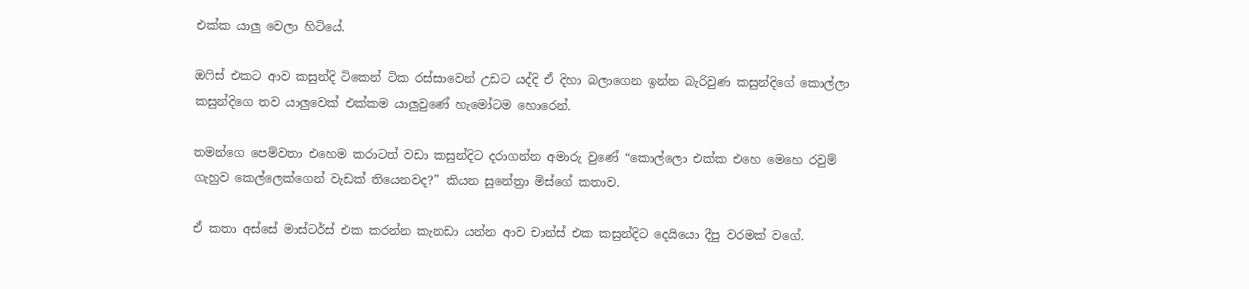එක්ක යාලු වෙලා හිටියේ.

ඔෆිස් එකට ආව කසුන්දි ටිකෙන් ටික රස්සාවෙන් උඩට යද්දි ඒ දිහා බලාගෙන ඉන්න බැරිවුණ කසුන්දිගේ කොල්ලා කසුන්දිගෙ තව යාලුවෙක් එක්කම යාලුවුණේ හැමෝටම හොරෙන්.

තමන්ගෙ පෙම්වතා එහෙම කරාටත් වඩා කසුන්දිට දරාගන්න අමාරු වුණේ “කොල්ලො එක්ක එහෙ මෙහෙ රවුම් ගැහුව කෙල්ලෙක්ගෙන් වැඩක් තියෙනවද?” කියන සුනේත්‍රා මිස්ගේ කතාව.

ඒ කතා අස්සේ මාස්ටර්ස් එක කරන්න කැනඩා යන්න ආව චාන්ස් එක කසුන්දිට දෙයියො දීපු වරමක් වගේ.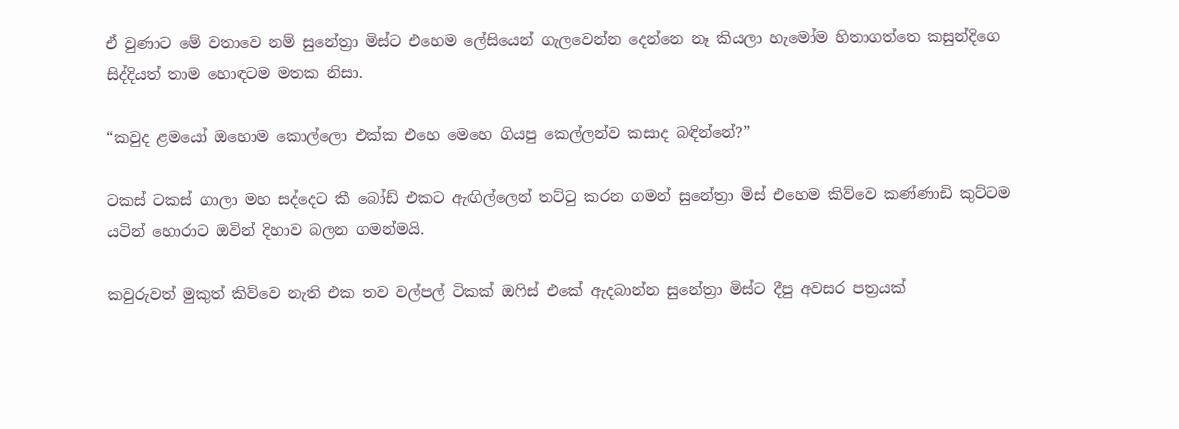ඒ වුණාට මේ වතාවෙ නම් සුනේත්‍රා මිස්ට එහෙම ලේසියෙන් ගැලවෙන්න දෙන්නෙ නෑ කියලා හැමෝම හිතාගත්තෙ කසුන්දිගෙ සිද්දියත් තාම හොඳටම මතක නිසා.

“කවුද ළමයෝ ඔහොම කොල්ලො එක්ක එහෙ මෙහෙ ගියපු කෙල්ලන්ව කසාද බඳින්නේ?”

ටකස් ටකස් ගාලා මහ සද්දෙට කී බෝඩ් එකට ඇඟිල්ලෙන් තට්ටු කරන ගමන් සුනේත්‍රා මිස් එහෙම කිව්වෙ කණ්ණාඩි කුට්ටම යටින් හොරාට ඔවින් දිහාව බලන ගමන්මයි.

කවුරුවත් මුකුත් කිව්වෙ නැති එක තව වල්පල් ටිකක් ඔෆිස් එකේ ඇදබාන්න සුනේත්‍රා මිස්ට දීපු අවසර පත්‍රයක්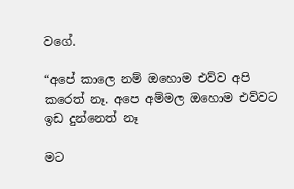වගේ.

“අපේ කාලෙ නම් ඔහොම එව්ව අපි කරෙත් නෑ. අපෙ අම්මල ඔහොම එව්වට ඉඩ දුන්නෙත් නෑ

මට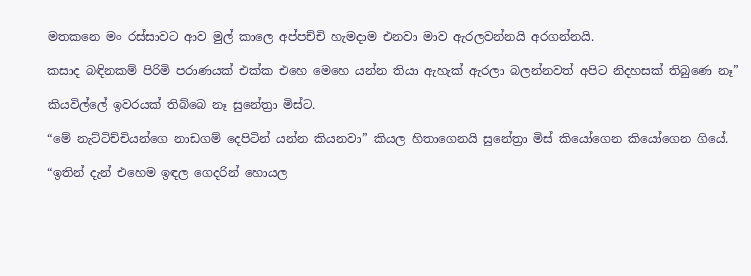මතකනෙ මං රස්සාවට ආව මුල් කාලෙ අප්පච්චි හැමදාම එනවා මාව ඇරලවන්නයි අරගන්නයි.

කසාද බඳිනකම් පිරිමි පරාණයක් එක්ක එහෙ මෙහෙ යන්න තියා ඇහැක් ඇරලා බලන්නවත් අපිට නිදහසක් තිබුණෙ නෑ”

කියවිල්ලේ ඉවරයක් තිබ්බෙ නෑ සුනේත්‍රා මිස්ට.

“මේ නැට්ටිච්චියන්ගෙ නාඩගම් දෙපිටින් යන්න කියනවා” කියල හිතාගෙනයි සුනේත්‍රා මිස් කියෝගෙන කියෝගෙන ගියේ.

“ඉතින් දැන් එහෙම ඉඳල ගෙදරින් හොයල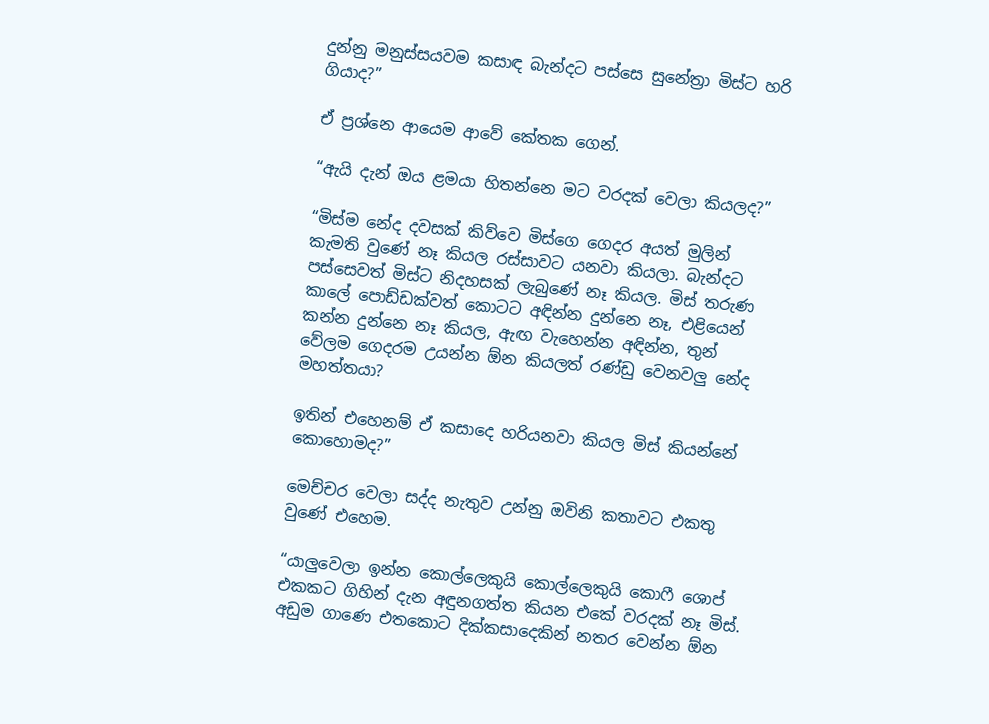දුන්නු මනුස්සයවම කසාඳ බැන්දට පස්සෙ සුනේත්‍රා මිස්ට හරි ගියාද?”

ඒ ප්‍රශ්නෙ ආයෙම ආවේ කේතක ගෙන්.

“ඇයි දැන් ඔය ළමයා හිතන්නෙ මට වරදක් වෙලා කියලද?”

“මිස්ම නේද දවසක් කිව්වෙ මිස්ගෙ ගෙදර අයත් මුලින් කැමති වුණේ නෑ කියල රස්සාවට යනවා කියලා. බැන්දට පස්සෙවත් මිස්ට නිදහසක් ලැබුණේ නෑ කියල. මිස් තරුණ කාලේ පොඩ්ඩක්වත් කොටට අඳින්න දුන්නෙ නෑ, එළියෙන් කන්න දුන්නෙ නෑ කියල, ඇඟ වැහෙන්න අඳින්න, තුන් වේලම ගෙදරම උයන්න ඕන කියලත් රණ්ඩු වෙනවලු නේද මහත්තයා?

ඉතින් එහෙනම් ඒ කසාදෙ හරියනවා කියල මිස් කියන්නේ කොහොමද?”

මෙච්චර වෙලා සද්ද නැතුව උන්නු ඔවිනි කතාවට එකතු වුණේ එහෙම.

“යාලුවෙලා ඉන්න කොල්ලෙකුයි කොල්ලෙකුයි කොෆී ශොප් එකකට ගිහින් දැන අඳුනගත්ත කියන එකේ වරදක් නෑ මිස්. අඩුම ගාණෙ එතකොට දික්කසාදෙකින් නතර වෙන්න ඕන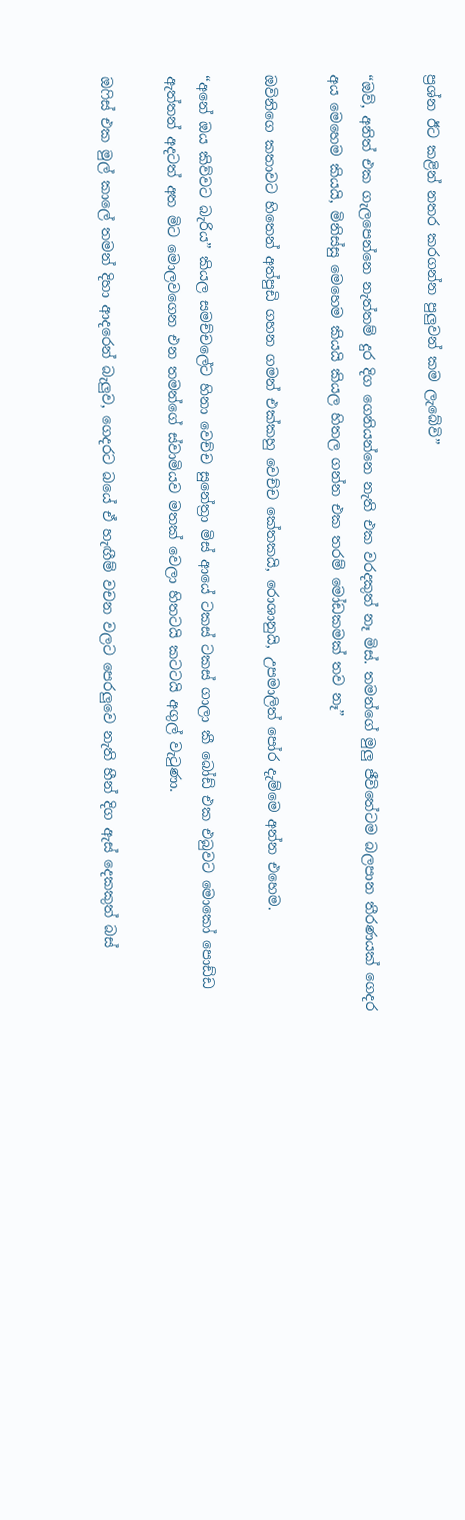ප්‍රශ්න ඊට කළින් නතර කරගන්න පුලුවන් කම ලැබේවි”

“ඔව්, අනිත් එක ගැලපෙන්නෙ නැත්තම් දුර දිග ගෙනියන්නෙ නැති එක වරදකුත් නෑ මිස්. තමන්ගේ මුලු ජීවිතේටම බලපාන තීරණයක් ගෙදර අය මෙහෙම කියයි, මිනිස්සු මෙහෙම කියයි කියල හිතල ගන්න එක තරම් මෝඩකමක් තව නෑ”

ඔවිනිගෙ කතාවට හිතෙන් අත්පුඩි ගහන ගමන් එක්කහු වෙච්ච කේතකයි, රොශානුයි, උපමාලිත් පෝර දැම්මෙ අන්න එහෙම.

“අනේ ඔය කිව්වට බැරිය” කියල සමච්චලේට හිනා වෙච්ච සුනේත්‍රා මිස් ආයේ ටකස් ටකස් ගාලා කී බෝඩ් එක එබුවට මොකෝ පොඩ්ඩ ඇත්තන් අදටත් අත මිට මොලවගෙන එන තමන්ගේ ස්වාමියව මතක් වෙලා හිතටයි කටටයි අගුල් වැටුණා.

ඔෆිස් එක මුල් කාලේ තමන් දිහා ආදරෙන් බැලුව, ගෙදරට බයේ ඒ හැඟීම් වචන වලට පෙරලුවෙ නැති හීන් දිග ඇස් දෙකකුත් බස්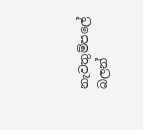නැවතුම්පලේ බලන්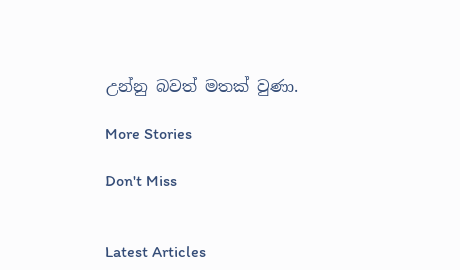උන්නු බවත් මතක් වුණා.

More Stories

Don't Miss


Latest Articles